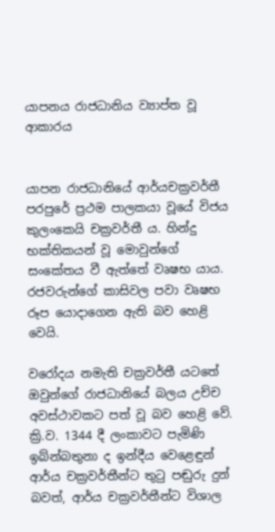යාපනය රාජධානිය ව්‍යාප්ත වූ ආකාරය


යාපන රාජධානියේ ආර්යචක්‍රවර්තී පරපුරේ ප්‍රථම පාලකයා වූයේ විජය කුලංකෙයි චක්‍රවර්තී ය. හින්දු භක්තිකයන් වූ මොවුන්ගේ සංකේතය වී ඇත්තේ වෘෂභ යාය. රජවරුන්ගේ කාසිවල පවා වෘෂභ රූප යොදාගෙන ඇති බව හෙළි වෙයි.

වරෝදය නමැති චක්‍රවර්තී යටතේ ඔවුන්ගේ රාජධානියේ බලය උච්ච අවස්ථාවකට පත් වූ බව හෙළි වේ. ක්‍රි.ව. 1344 දී ලංකාවට පැමිණි ඉබ්න්බතුනා ද ඉන්දීය වෙළෙඳුන් ආර්ය චක්‍රවර්තීන්ට තුටු පඬුරු දුන් බවත්, ආර්ය චක්‍රවර්තීන්ට විශාල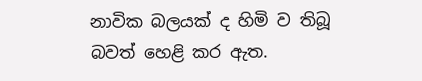නාවික බලයක් ද හිමි ව තිබූ බවත් හෙළි කර ඇත.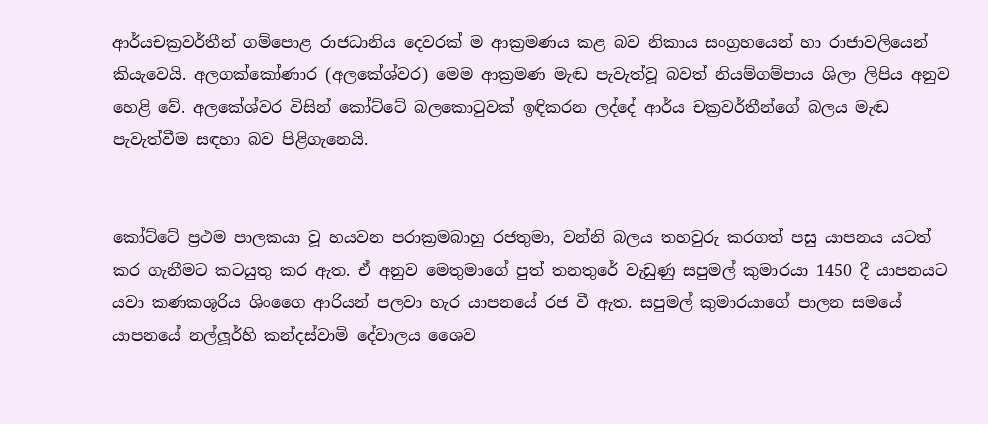ආර්යචක්‍රවර්තීන් ගම්පොළ රාජධානිය දෙවරක් ම ආක්‍රමණය කළ බව නිකාය සංග්‍රහයෙන් හා රාජාවලියෙන් කියැවෙයි. අලගක්කෝණාර (අලකේශ්වර) මෙම ආක්‍රමණ මැඬ පැවැත්වූ බවත් නියම්ගම්පාය ශිලා ලිපිය අනුව හෙළි වේ. අලකේශ්වර විසින් කෝට්ටේ බලකොටුවක් ඉඳිකරන ලද්දේ ආර්ය චක්‍රවර්තීන්ගේ බලය මැඬ පැවැත්වීම සඳහා බව පිළිගැනෙයි.


කෝට්ටේ ප්‍රථම පාලකයා වූ හයවන පරාක්‍රමබාහු රජතුමා, වන්නි බලය තහවුරු කරගත් පසු යාපනය යටත් කර ගැනීමට කටයුතු කර ඇත. ඒ අනුව මෙතුමාගේ පුත් තනතුරේ වැඩුණු සපුමල් කුමාරයා 1450 දී යාපනයට යවා කණකශූරිය ශිංගෛ ආරියන් පලවා හැර යාපනයේ රජ වී ඇත. සපුමල් කුමාරයාගේ පාලන සමයේ යාපනයේ නල්ලූර්හි කන්දස්වාමි දේවාලය ශෛව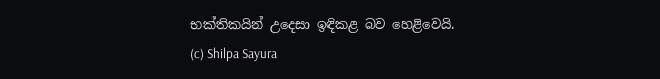භක්තිකයින් උදෙසා ඉඳිකළ බව හෙළිවෙයි.
(c) Shilpa Sayura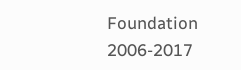Foundation 2006-2017